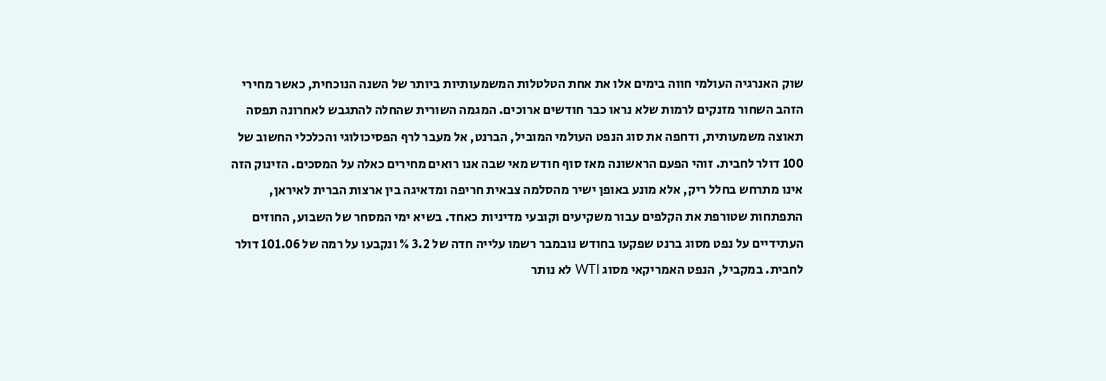שוק האנרגיה העולמי חווה בימים אלו את אחת הטלטלות המשמעותיות ביותר של השנה הנוכחית, כאשר מחירי הזהב השחור מזנקים לרמות שלא נראו כבר חודשים ארוכים. המגמה השורית שהחלה להתגבש לאחרונה תפסה תאוצה משמעותית, ודחפה את סוג הנפט העולמי המוביל, הברנט, אל מעבר לרף הפסיכולוגי והכלכלי החשוב של 100 דולר לחבית. זוהי הפעם הראשונה מאז סוף חודש מאי שבה אנו רואים מחירים כאלה על המסכים. הזינוק הזה אינו מתרחש בחלל ריק, אלא מונע באופן ישיר מהסלמה צבאית חריפה ומדאיגה בין ארצות הברית לאיראן, התפתחות שטורפת את הקלפים עבור משקיעים וקובעי מדיניות כאחד. בשיא ימי המסחר של השבוע, החוזים העתידיים על נפט מסוג ברנט שפקעו בחודש נובמבר רשמו עלייה חדה של 3.2 % ונקבעו על רמה של 101.06 דולר לחבית. במקביל, הנפט האמריקאי מסוג WTI לא נותר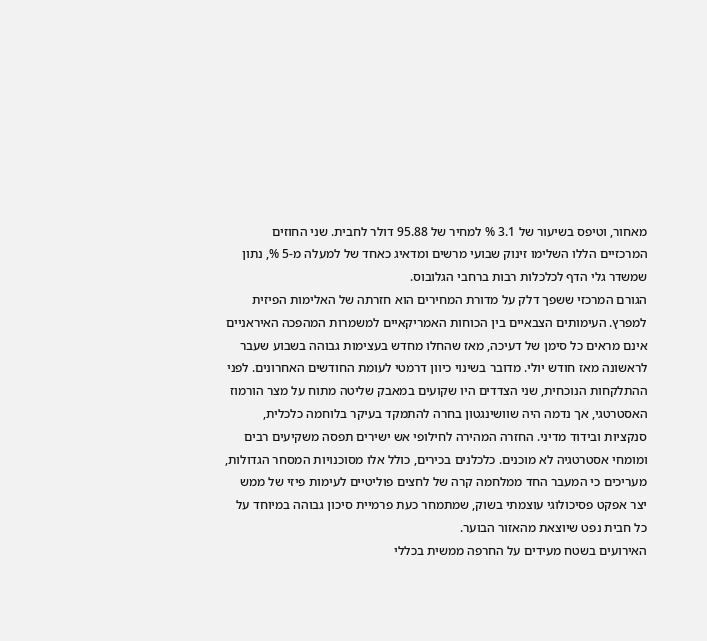מאחור, וטיפס בשיעור של 3.1 % למחיר של 95.88 דולר לחבית. שני החוזים המרכזיים הללו השלימו זינוק שבועי מרשים ומדאיג כאחד של למעלה מ-5 %, נתון שמשדר גלי הדף לכלכלות רבות ברחבי הגלובוס.
הגורם המרכזי ששפך דלק על מדורת המחירים הוא חזרתה של האלימות הפיזית למפרץ. העימותים הצבאיים בין הכוחות האמריקאיים למשמרות המהפכה האיראניים אינם מראים כל סימן של דעיכה, מאז שהחלו מחדש בעצימות גבוהה בשבוע שעבר לראשונה מאז חודש יולי. מדובר בשינוי כיוון דרמטי לעומת החודשים האחרונים. לפני ההתלקחות הנוכחית, שני הצדדים היו שקועים במאבק שליטה מתוח על מצר הורמוז האסטרטגי, אך נדמה היה שוושינגטון בחרה להתמקד בעיקר בלוחמה כלכלית, סנקציות ובידוד מדיני. החזרה המהירה לחילופי אש ישירים תפסה משקיעים רבים ומומחי אסטרטגיה לא מוכנים. כלכלנים בכירים, כולל אלו מסוכנויות המסחר הגדולות, מעריכים כי המעבר החד ממלחמה קרה של לחצים פוליטיים לעימות פיזי של ממש יצר אפקט פסיכולוגי עוצמתי בשוק, שמתמחר כעת פרמיית סיכון גבוהה במיוחד על כל חבית נפט שיוצאת מהאזור הבוער.
האירועים בשטח מעידים על החרפה ממשית בכללי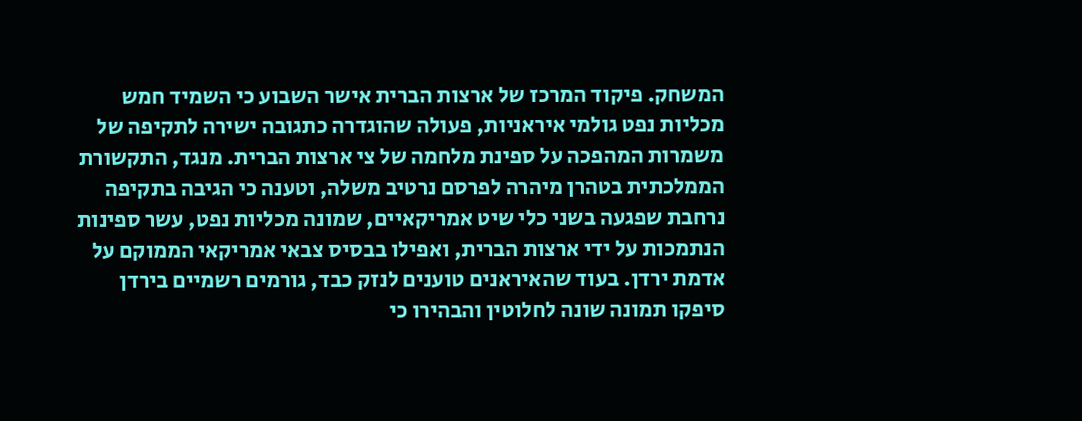המשחק. פיקוד המרכז של ארצות הברית אישר השבוע כי השמיד חמש מכליות נפט גולמי איראניות, פעולה שהוגדרה כתגובה ישירה לתקיפה של משמרות המהפכה על ספינת מלחמה של צי ארצות הברית. מנגד, התקשורת הממלכתית בטהרן מיהרה לפרסם נרטיב משלה, וטענה כי הגיבה בתקיפה נרחבת שפגעה בשני כלי שיט אמריקאיים, שמונה מכליות נפט, עשר ספינות הנתמכות על ידי ארצות הברית, ואפילו בבסיס צבאי אמריקאי הממוקם על אדמת ירדן. בעוד שהאיראנים טוענים לנזק כבד, גורמים רשמיים בירדן סיפקו תמונה שונה לחלוטין והבהירו כי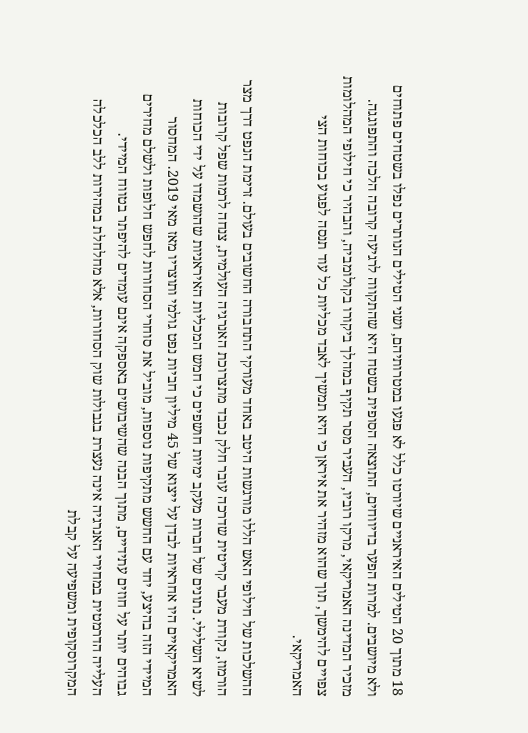18 מתוך 20 הטילים האיראניים שיורטו כלל לא פגעו במטרותיהם, ושני הטילים הנותרים נפלו בשטחים פתוחים ולא מיושבים. למרות הפער בדיווחים, התוצאה הסופית בשטח היא שהתקווה לרגיעה קרובה הלכה והתפוגגה. מזכיר המדינה האמריקאי, מרקו רוביו, העביר מסר תקיף במהלך ביקורו בקולומביה, והבהיר כי חילופי המהלומות צפויים להימשך, תוך שהוא מזהיר את איראן כי היא תמשיך לאבד מכליות כל עוד תנסה לפגוע בכוחות הצי האמריקאי.

ההשלכות של חילופי האש הללו מורגשות היטב באחד מעורקי התחבורה החשובים בעולם. זרימת הנפט דרך מצר הורמוז, נקודת מעבר קריטית שדרכה עובר חלק נכבד מתצרוכת האנרגיה העולמית, צנחה לרמות שפל קרובות לשיא השלילי. נתונים של חברות מעקב ימיות חושפים כי חמש המכליות האיראניות שהושמדו על ידי הכוחות האמריקאיים היו אחראיות לבדן על ייצוא של 45 מיליון חביות נפט גולמי ותוצריו מאז מאי 2019. המחסור המיידי הזה בהיצע, יחד עם החשש מתקיפות נוספות, מוביל את סוחרי הסחורות לחפש חלופות ולשלם מחירים גבוהים יותר על חוזים עתידיים, מתוך הבנה שהשיבושים באספקה אינם עומדים להיפתר בטווח המיידי.
העלייה הדרמטית במחירי האנרגיה אינה נעצרת בגבולות שוק הסחורות, אלא מחלחלת במהירות ללב הכלכלה המקרוסקופית ומשפיעה על קבלת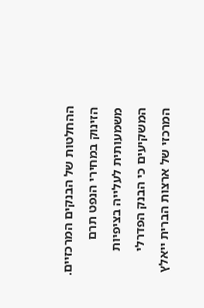ההחלטות של הבנקים המרכזיים. הזינוק במחירי הנפט תרם משמעותית לעלייה בציפיות המשקיעים כי הבנק הפדרלי המרכזי של ארצות הברית ייאלץ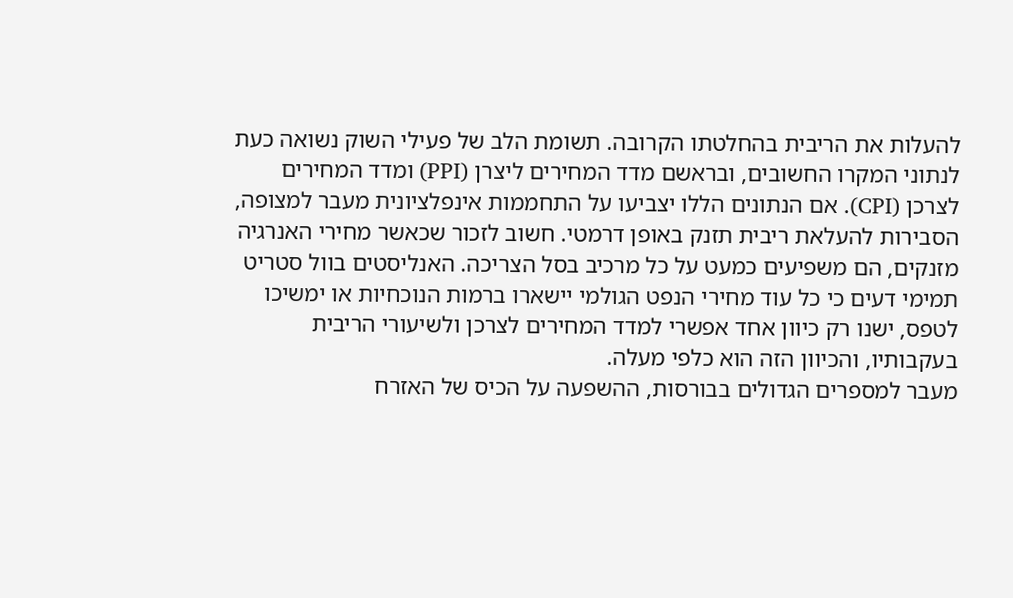להעלות את הריבית בהחלטתו הקרובה. תשומת הלב של פעילי השוק נשואה כעת לנתוני המקרו החשובים, ובראשם מדד המחירים ליצרן (PPI) ומדד המחירים לצרכן (CPI). אם הנתונים הללו יצביעו על התחממות אינפלציונית מעבר למצופה, הסבירות להעלאת ריבית תזנק באופן דרמטי. חשוב לזכור שכאשר מחירי האנרגיה מזנקים, הם משפיעים כמעט על כל מרכיב בסל הצריכה. האנליסטים בוול סטריט תמימי דעים כי כל עוד מחירי הנפט הגולמי יישארו ברמות הנוכחיות או ימשיכו לטפס, ישנו רק כיוון אחד אפשרי למדד המחירים לצרכן ולשיעורי הריבית בעקבותיו, והכיוון הזה הוא כלפי מעלה.
מעבר למספרים הגדולים בבורסות, ההשפעה על הכיס של האזרח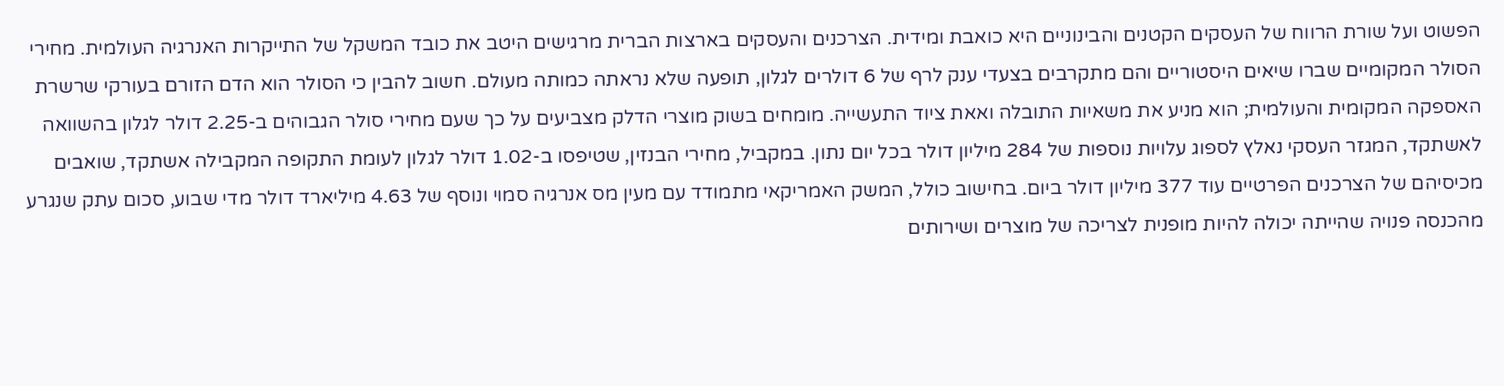הפשוט ועל שורת הרווח של העסקים הקטנים והבינוניים היא כואבת ומידית. הצרכנים והעסקים בארצות הברית מרגישים היטב את כובד המשקל של התייקרות האנרגיה העולמית. מחירי הסולר המקומיים שברו שיאים היסטוריים והם מתקרבים בצעדי ענק לרף של 6 דולרים לגלון, תופעה שלא נראתה כמותה מעולם. חשוב להבין כי הסולר הוא הדם הזורם בעורקי שרשרת האספקה המקומית והעולמית; הוא מניע את משאיות התובלה ואאת ציוד התעשייה. מומחים בשוק מוצרי הדלק מצביעים על כך שעם מחירי סולר הגבוהים ב-2.25 דולר לגלון בהשוואה לאשתקד, המגזר העסקי נאלץ לספוג עלויות נוספות של 284 מיליון דולר בכל יום נתון. במקביל, מחירי הבנזין, שטיפסו ב-1.02 דולר לגלון לעומת התקופה המקבילה אשתקד, שואבים מכיסיהם של הצרכנים הפרטיים עוד 377 מיליון דולר ביום. בחישוב כולל, המשק האמריקאי מתמודד עם מעין מס אנרגיה סמוי ונוסף של 4.63 מיליארד דולר מדי שבוע, סכום עתק שנגרע מהכנסה פנויה שהייתה יכולה להיות מופנית לצריכה של מוצרים ושירותים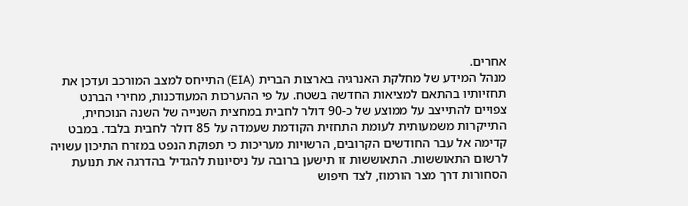אחרים.
מנהל המידע של מחלקת האנרגיה בארצות הברית (EIA) התייחס למצב המורכב ועדכן את תחזיותיו בהתאם למציאות החדשה בשטח. על פי ההערכות המעודכנות, מחירי הברנט צפויים להתייצב על ממוצע של כ-90 דולר לחבית במחצית השנייה של השנה הנוכחית, התייקרות משמעותית לעומת התחזית הקודמת שעמדה על 85 דולר לחבית בלבד. במבט קדימה אל עבר החודשים הקרובים, הרשויות מעריכות כי תפוקת הנפט במזרח התיכון עשויה לרשום התאוששות. התאוששות זו תישען ברובה על ניסיונות להגדיל בהדרגה את תנועת הסחורות דרך מצר הורמוז, לצד חיפוש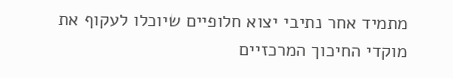מתמיד אחר נתיבי יצוא חלופיים שיוכלו לעקוף את מוקדי החיכוך המרכזיים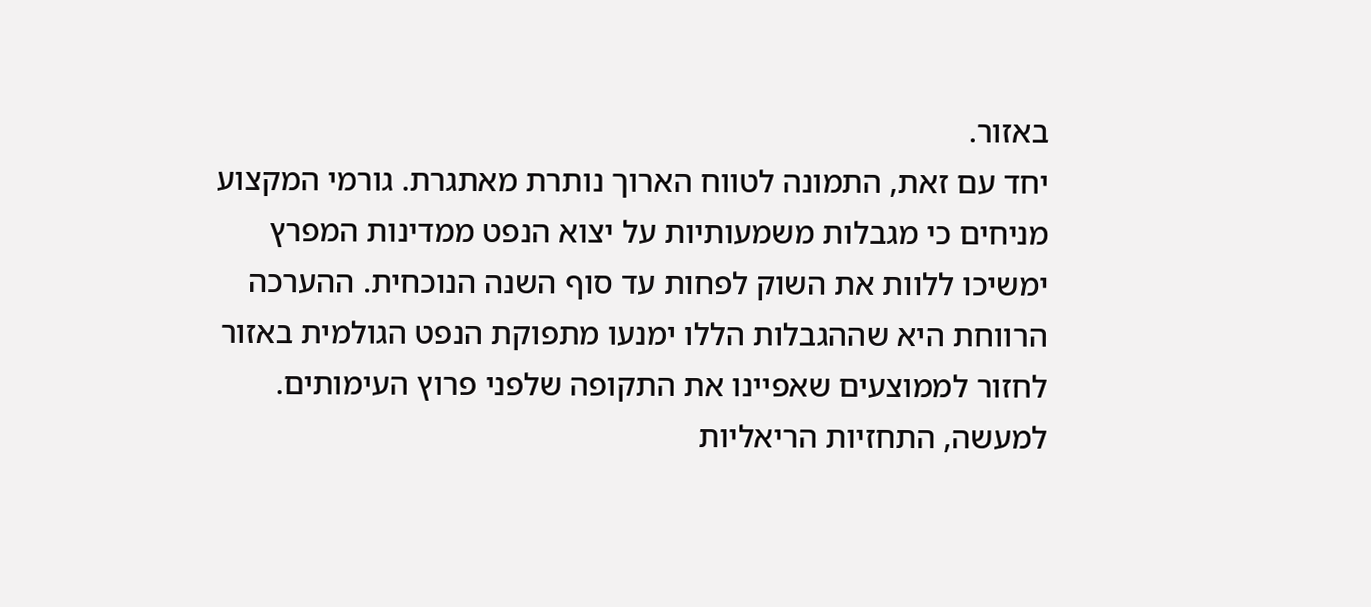באזור.
יחד עם זאת, התמונה לטווח הארוך נותרת מאתגרת. גורמי המקצוע מניחים כי מגבלות משמעותיות על יצוא הנפט ממדינות המפרץ ימשיכו ללוות את השוק לפחות עד סוף השנה הנוכחית. ההערכה הרווחת היא שההגבלות הללו ימנעו מתפוקת הנפט הגולמית באזור לחזור לממוצעים שאפיינו את התקופה שלפני פרוץ העימותים. למעשה, התחזיות הריאליות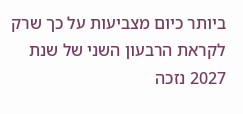ביותר כיום מצביעות על כך שרק לקראת הרבעון השני של שנת 2027 נזכה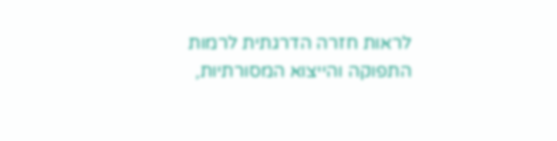לראות חזרה הדרגתית לרמות התפוקה והייצוא המסורתיות,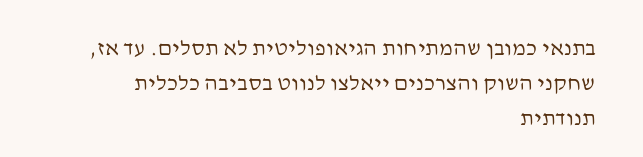בתנאי כמובן שהמתיחות הגיאופוליטית לא תסלים. עד אז, שחקני השוק והצרכנים ייאלצו לנווט בסביבה כלכלית תנודתית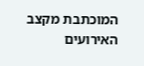המוכתבת מקצב האירועים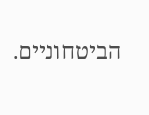הביטחוניים.